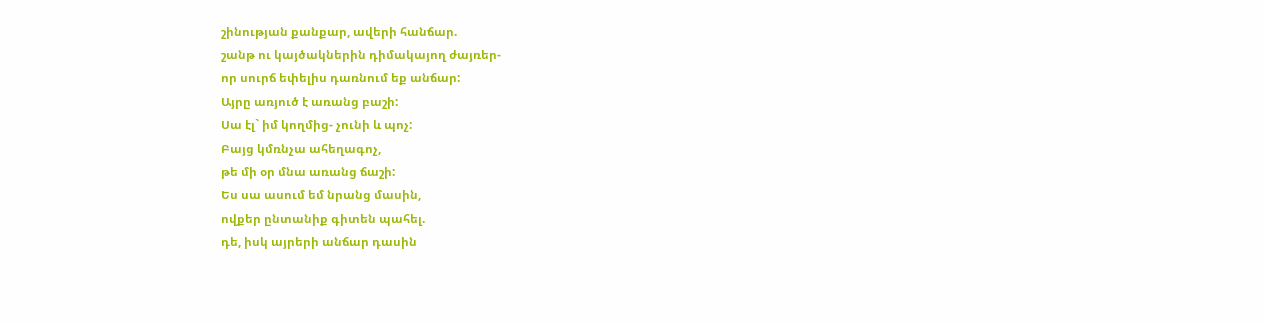շինության քանքար, ավերի հանճար.
շանթ ու կայծակներին դիմակայող ժայռեր-
որ սուրճ եփելիս դառնում եք անճար:
Այրը առյուծ է առանց բաշի:
Սա էլ` իմ կողմից- չունի և պոչ:
Բայց կմռնչա ահեղագոչ,
թե մի օր մնա առանց ճաշի:
Ես սա ասում եմ նրանց մասին,
ովքեր ընտանիք գիտեն պահել.
դե, իսկ այրերի անճար դասին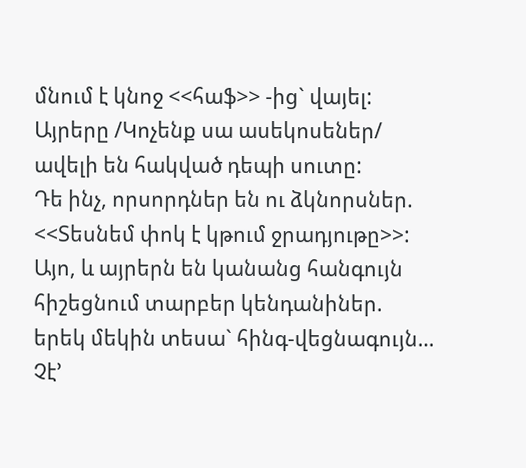մնում է կնոջ <<հաֆ>> -ից` վայել:
Այրերը /Կոչենք սա ասեկոսեներ/
ավելի են հակված դեպի սուտը:
Դե ինչ, որսորդներ են ու ձկնորսներ.
<<Տեսնեմ փոկ է կթում ջրադյութը>>:
Այո, և այրերն են կանանց հանգույն
հիշեցնում տարբեր կենդանիներ.
երեկ մեկին տեսա` հինգ-վեցնագույն…
Չէ’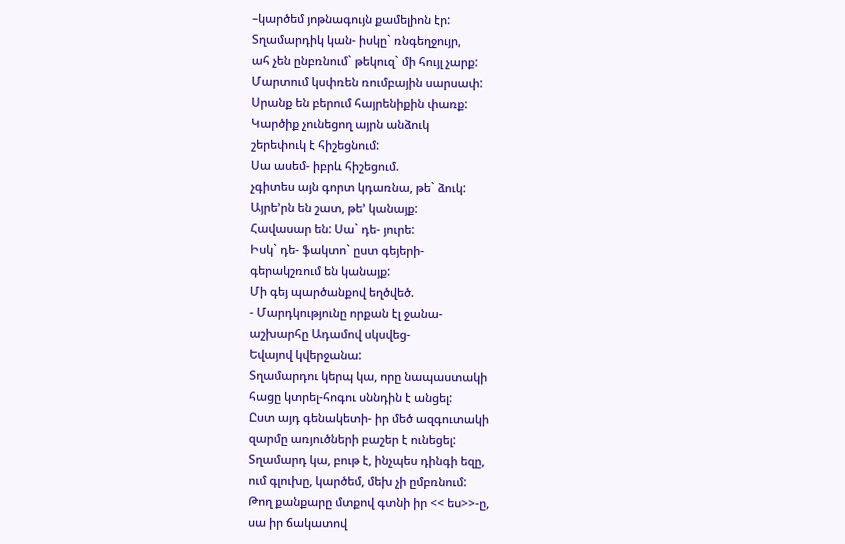–կարծեմ յոթնագույն քամելիոն էր:
Տղամարդիկ կան- իսկը` ռնգեղջույր,
ահ չեն ընբռնում` թեկուզ` մի հույլ չարք:
Մարտում կսփռեն ռումբային սարսափ:
Սրանք են բերում հայրենիքին փառք:
Կարծիք չունեցող այրն անձուկ
շերեփուկ է հիշեցնում:
Սա ասեմ- իբրև հիշեցում.
չգիտես այն գորտ կդառնա, թե` ձուկ:
Այրե’րն են շատ, թե’ կանայք:
Հավասար են: Սա` դե- յուրե:
Իսկ` դե- ֆակտո` ըստ գեյերի-
գերակշռում են կանայք:
Մի գեյ պարծանքով եղծվեծ.
- Մարդկությունը որքան էլ ջանա-
աշխարհը Ադամով սկսվեց-
Եվայով կվերջանա:
Տղամարդու կերպ կա, որը նապաստակի
հացը կտրել-հոգու սննդին է անցել:
Ըստ այդ գենակետի- իր մեծ ազգուտակի
զարմը առյուծների բաշեր է ունեցել:
Տղամարդ կա, բութ է, ինչպես դինգի եզը,
ում գլուխը, կարծեմ, մեխ չի ըմբռնում:
Թող քանքարը մտքով գտնի իր << ես>>-ը,
սա իր ճակատով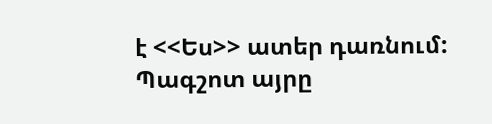է <<Ես>> ատեր դառնում:
Պագշոտ այրը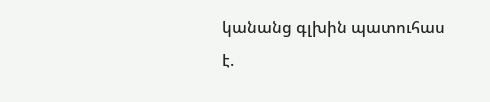կանանց գլխին պատուհաս է.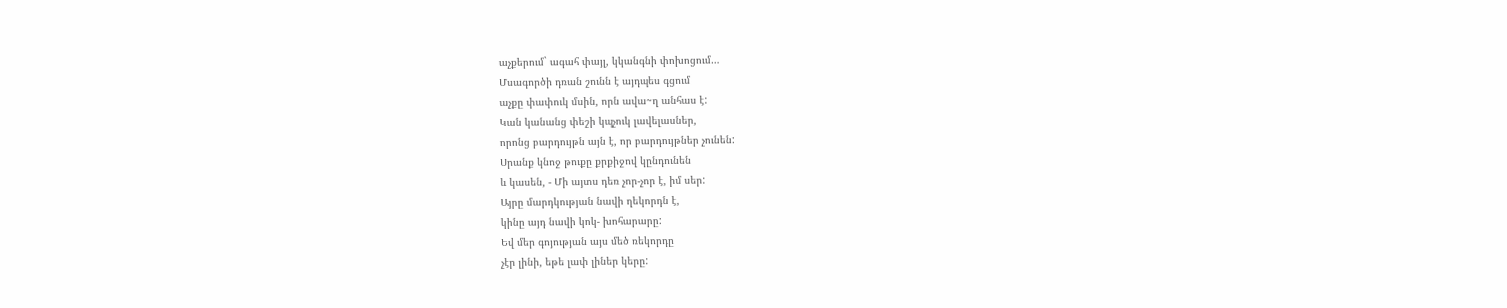աչքերում` ագահ փայլ, կկանգնի փոխոցում…
Մսագործի դռան շունն է այդպես գցում
աչքը փափուկ մսին, որն ավա~ղ անհաս է:
Կան կանանց փեշի կպչուկ լավելասներ,
որոնց բարդույթն այն է, որ բարդույթներ չունեն:
Սրանք կնոջ թուքը քրքիջով կընդունեն
և կասեն, - Մի այտս դեռ չոր-չոր է, իմ սեր:
Այրը մարդկության նավի ղեկորդն է,
կինը այդ նավի կոկ- խոհարարը:
Եվ մեր գոյության այս մեծ ռեկորդը
չէր լինի, եթե լափ լիներ կերը: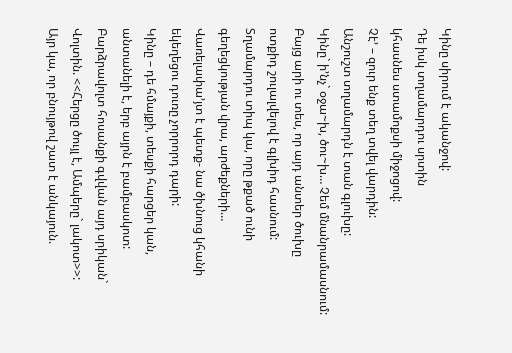Կինը սիրում է ականջով:
Դե իսկ տղամարդու սրտին
կհասնես ստամոքսի միջոցով:
Չէ’ – զուր ենք տեղ տվել վարդին:
Անշուշտ տղամարդն է տան գլուխը:
Կինը` ի’նչ` օջա~խ, ծու~խ… Չեմ մնանրամասնում:
Բայց արի ու տես, որ այդ անտեր ծուխը
ոտքիդ շուլալվելով է գլխիդ հասնում:
Տղամարդու տիպ կա, որը թքած ունի
գեղեցկության վրա, արժեքների…
Վառելափա’յտ է պետք- նա ծխնուց կհանի
եկեղեցու դուռը չորրորդ դարի:
Կինը – դե հմայքի, տեսքի հարցեր կան,
անտանելի է, երբ այրն է բամբասկոտ:
Բարձրավոլտ հոսանքի գվվան այդ սրիկան`
Վոլտին. <<Հերցը ծույլ է, Ամպերը` լակոտ>>:
Այր կա, որ բնույթով շատ է անկայուն.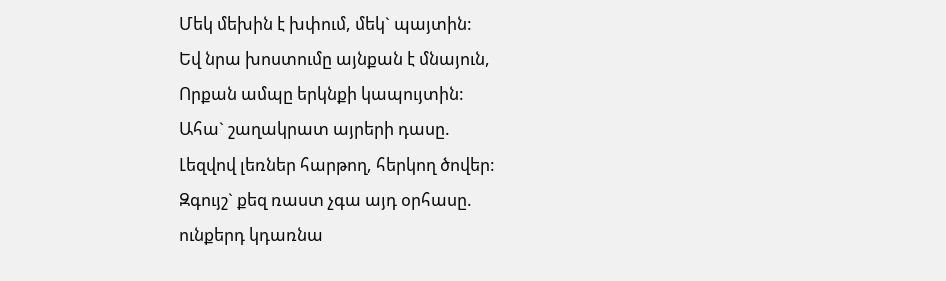Մեկ մեխին է խփում, մեկ` պայտին:
Եվ նրա խոստումը այնքան է մնայուն,
Որքան ամպը երկնքի կապույտին:
Ահա` շաղակրատ այրերի դասը.
Լեզվով լեռներ հարթող, հերկող ծովեր:
Զգույշ` քեզ ռաստ չգա այդ օրհասը.
ունքերդ կդառնա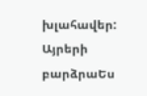խլահավեր:
Այրերի բարձրաԵս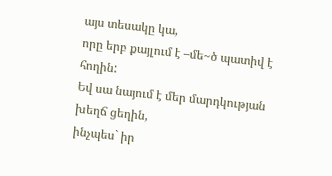այս տեսակը կա,
որը երբ քայլում է –մե~ծ պատիվ է հողին:
Եվ սա նայում է մեր մարդկության խեղճ ցեղին,
ինչպես` իր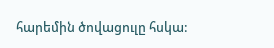հարեմին ծովացուլը հսկա: